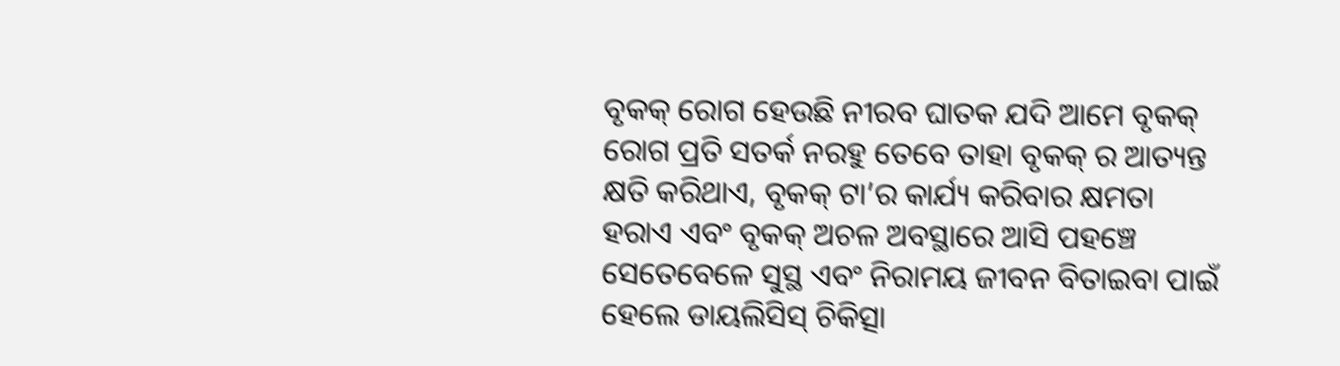ବୃକକ୍ ରୋଗ ହେଉଛି ନୀରବ ଘାତକ ଯଦି ଆମେ ବୃକକ୍ ରୋଗ ପ୍ରତି ସତର୍କ ନରହୁ ତେବେ ତାହା ବୃକକ୍ ର ଆତ୍ୟନ୍ତ କ୍ଷତି କରିଥାଏ, ବୃକକ୍ ଟା’ର କାର୍ଯ୍ୟ କରିବାର କ୍ଷମତା ହରାଏ ଏବଂ ବୃକକ୍ ଅଚଳ ଅବସ୍ଥାରେ ଆସି ପହଞ୍ଚେ ସେତେବେଳେ ସୁସ୍ଥ ଏବଂ ନିରାମୟ ଜୀବନ ବିତାଇବା ପାଇଁ ହେଲେ ଡାୟଲିସିସ୍ ଚିକିତ୍ସା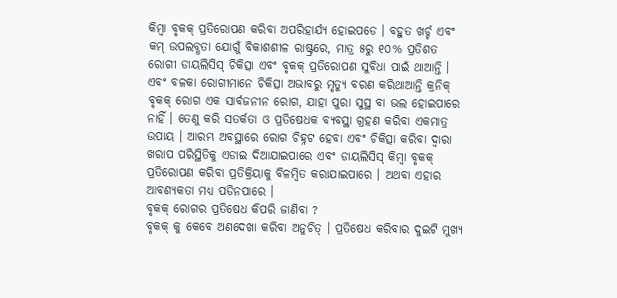କିମ୍ବା ବୃକକ୍ ପ୍ରତିରୋପଣ କରିବା ଅପରିହାର୍ଯ୍ୟ ହୋଇପଡେ । ବହୁତ ଖର୍ଚ୍ଚ ଏବଂ କମ୍ ଉପଲବ୍ଧତା ଯୋଗୁଁ ବିକାଶଶୀଳ ରାଷ୍ଟ୍ରରେ, ମାତ୍ର ୫ରୁ ୧୦% ପ୍ରତିଶତ ରୋଗୀ ଡାୟଲିସିସ୍ ଚିକିତ୍ସା ଏବଂ ବୃକକ୍ ପ୍ରତିରୋପଣ ସୁବିଧା ପାଇଁ ଥାଆନ୍ତି । ଏବଂ ବଳକା ରୋଗୀମାନେ ଚିକିତ୍ସା ଅଭାବରୁ ମୃତ୍ୟୁ ବରଣ କରିଥାଆନ୍ତି କ୍ରନିକ୍ ବୃକକ୍ ରୋଗ ଏକ ସାର୍ବଜନୀନ ରୋଗ, ଯାହା ପୁରା ସୁସ୍ଥ ବା ଭଲ ହୋଇପାରେ ନାହିଁ । ତେଣୁ କରି ସତର୍କତା ଓ ପ୍ରତିଷେଧକ ବ୍ୟବସ୍ଥା ଗ୍ରହଣ କରିବା ଏକମାତ୍ର ଉପାୟ । ଆରମ୍ଭ ଅବସ୍ଥାରେ ରୋଗ ଚିହ୍ନଟ ହେବା ଏବଂ ଚିକିତ୍ସା କରିବା ଦ୍ଵାରା ଖରାପ ପରିସ୍ଥିତିକୁ ଏଡାଇ ଦିଆଯାଇପାରେ ଏବଂ ଡାୟଲିସିସ୍ କିମ୍ବା ବୃକକ୍ ପ୍ରତିରୋପଣ କରିବା ପ୍ରତିକ୍ରିୟାକୁ ବିଳମ୍ବିତ କରାଯାଇପାରେ । ଅଥବା ଏହାର ଆବଶ୍ୟକତା ମଧ୍ୟ ପଡିନପାରେ ।
ବୃକକ୍ ରୋଗର ପ୍ରତିଷେଧ କିପରି ଜାଣିବା ?
ବୃକକ୍ କୁ କେବେ ଅଣଦେଖା କରିବା ଅନୁଚିତ୍ । ପ୍ରତିଷେଧ କରିବାର ଦୁଇଟି ମୁଖ୍ୟ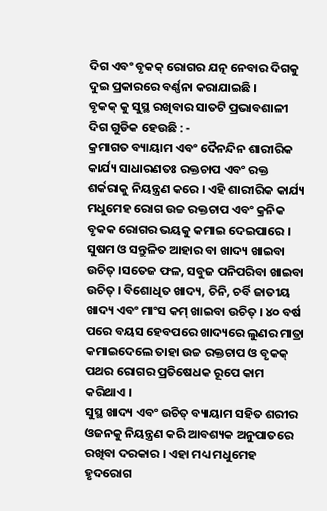ଦିଗ ଏବଂ ବୃକକ୍ ରୋଗର ଯତ୍ନ ନେବାର ଦିଗକୁ ଦୁଇ ପ୍ରକାରରେ ବର୍ଣ୍ଣନା କରାଯାଇଛି ।
ବୃକକ୍ କୁ ସୁସ୍ଥ ରଖିବାର ସାତଟି ପ୍ରଭାବଶାଳୀ ଦିଗ ଗୁଡିକ ହେଉଛି : -
କ୍ରମାଗତ ବ୍ୟାୟାମ ଏବଂ ଦୈନନ୍ଦିନ ଶାରୀରିକ କାର୍ଯ୍ୟ ସାଧାରଣତଃ ରକ୍ତଚାପ ଏବଂ ରକ୍ତ ଶର୍କରାକୁ ନିୟନ୍ତ୍ରଣ କରେ । ଏହି ଶାରୀରିକ କାର୍ଯ୍ୟ ମଧୁମେହ ରୋଗ ଉଚ୍ଚ ରକ୍ତଚାପ ଏବଂ କ୍ରନିକ ବୃକକ ରୋଗର ଭୟକୁ କମାଇ ଦେଇପାରେ ।
ସୁଷମ ଓ ସନ୍ତୁଳିତ ଆହାର ବା ଖାଦ୍ୟ ଖାଇବା ଉଚିତ୍ ।ସତେଜ ଫଳ, ସବୁଜ ପନିପରିବା ଖାଇବା ଉଚିତ୍ । ବିଶୋଧିତ ଖାଦ୍ୟ, ଚିନି, ଚର୍ବି ଜାତୀୟ ଖାଦ୍ୟ ଏବଂ ମାଂସ କମ୍ ଖାଇବା ଉଚିତ୍ । ୪୦ ବର୍ଷ ପରେ ବୟସ ହେବପରେ ଖାଦ୍ୟରେ ଲୁଣର ମାତ୍ରା କମାଇଦେଲେ ତାହା ଉଚ୍ଚ ରକ୍ତଚାପ ଓ ବୃକକ୍ ପଥର ରୋଗର ପ୍ରତିଷେଧକ ରୂପେ କାମ କରିଥାଏ ।
ସୁସ୍ଥ ଖାଦ୍ୟ ଏବଂ ଉଚିତ୍ ବ୍ୟାୟାମ ସହିତ ଶରୀର ଓଜନକୁ ନିୟନ୍ତ୍ରଣ କରି ଆବଶ୍ୟକ ଅନୁପାତରେ ରଖିବା ଦରକାର । ଏହା ମଧ୍ୟ ମଧୁମେହ ହୃଦରୋଗ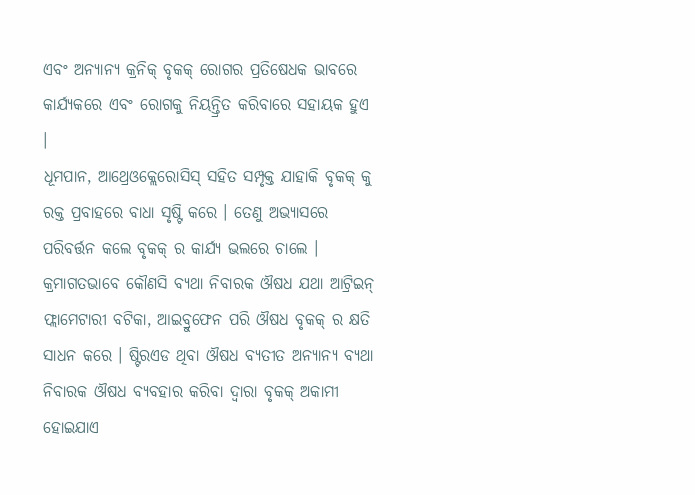ଏବଂ ଅନ୍ୟାନ୍ୟ କ୍ରନିକ୍ ବୃକକ୍ ରୋଗର ପ୍ରତିଷେଧକ ଭାବରେ କାର୍ଯ୍ୟକରେ ଏବଂ ରୋଗକୁ ନିୟନ୍ତ୍ରିତ କରିବାରେ ସହାୟକ ହୁଏ ।
ଧୂମପାନ, ଆଥ୍ରେଓକ୍ଲେରୋସିସ୍ ସହିତ ସମ୍ପୃକ୍ତ ଯାହାକି ବୃକକ୍ କୁ ରକ୍ତ ପ୍ରବାହରେ ବାଧା ସୃଷ୍ଟି କରେ । ତେଣୁ ଅଭ୍ୟାସରେ ପରିବର୍ତ୍ତନ କଲେ ବୃକକ୍ ର କାର୍ଯ୍ୟ ଭଲରେ ଚାଲେ ।
କ୍ରମାଗତଭାବେ କୌଣସି ବ୍ୟଥା ନିବାରକ ଔଷଧ ଯଥା ଆଟ୍ରିଇନ୍ ଫ୍ଲାମେଟାରୀ ବଟିକା, ଆଇବ୍ରୁଫେନ ପରି ଔଷଧ ବୃକକ୍ ର କ୍ଷତି ସାଧନ କରେ । ଷ୍ଟିରଏଡ ଥିବା ଔଷଧ ବ୍ୟତୀତ ଅନ୍ୟାନ୍ୟ ବ୍ୟଥା ନିବାରକ ଔଷଧ ବ୍ୟବହାର କରିବା ଦ୍ଵାରା ବୃକକ୍ ଅକାମୀ ହୋଇଯାଏ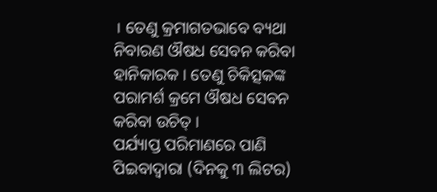। ତେଣୁ କ୍ରମାଗତଭାବେ ବ୍ୟଥା ନିବାରଣ ଔଷଧ ସେବନ କରିବା ହାନିକାରକ । ତେଣୁ ଚିକିତ୍ସକଙ୍କ ପରାମର୍ଶ କ୍ରମେ ଔଷଧ ସେବନ କରିବା ଉଚିତ୍ ।
ପର୍ଯ୍ୟାପ୍ତ ପରିମାଣରେ ପାଣି ପିଇବାଦ୍ଵାରା (ଦିନକୁ ୩ ଲିଟର)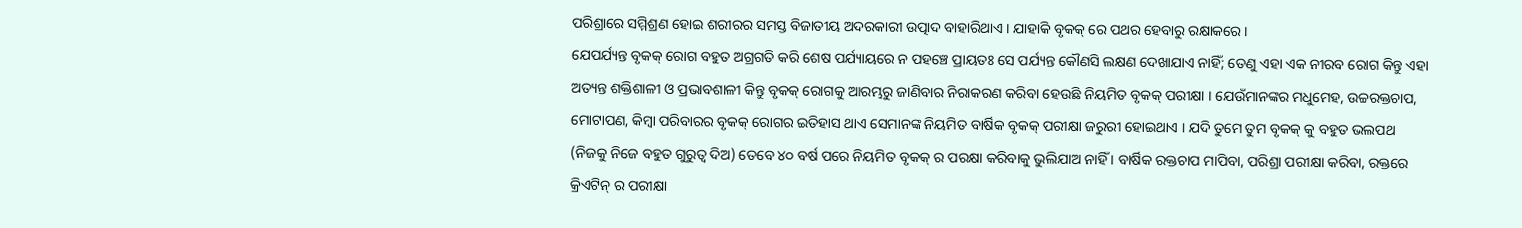ପରିଶ୍ରାରେ ସମ୍ମିଶ୍ରଣ ହୋଇ ଶରୀରର ସମସ୍ତ ବିଜାତୀୟ ଅଦରକାରୀ ଉତ୍ପାଦ ବାହାରିଥାଏ । ଯାହାକି ବୃକକ୍ ରେ ପଥର ହେବାରୁ ରକ୍ଷାକରେ ।
ଯେପର୍ଯ୍ୟନ୍ତ ବୃକକ୍ ରୋଗ ବହୁତ ଅଗ୍ରଗତି କରି ଶେଷ ପର୍ଯ୍ୟାୟରେ ନ ପହଞ୍ଚେ ପ୍ରାୟତଃ ସେ ପର୍ଯ୍ୟନ୍ତ କୌଣସି ଲକ୍ଷଣ ଦେଖାଯାଏ ନାହିଁ; ତେଣୁ ଏହା ଏକ ନୀରବ ରୋଗ କିନ୍ତୁ ଏହା ଅତ୍ୟନ୍ତ ଶକ୍ତିଶାଳୀ ଓ ପ୍ରଭାବଶାଳୀ କିନ୍ତୁ ବୃକକ୍ ରୋଗକୁ ଆରମ୍ଭରୁ ଜାଣିବାର ନିରାକରଣ କରିବା ହେଉଛି ନିୟମିତ ବୃକକ୍ ପରୀକ୍ଷା । ଯେଉଁମାନଙ୍କର ମଧୁମେହ, ଉଚ୍ଚରକ୍ତଚାପ, ମୋଟାପଣ, କିମ୍ବା ପରିବାରର ବୃକକ୍ ରୋଗର ଇତିହାସ ଥାଏ ସେମାନଙ୍କ ନିୟମିତ ବାର୍ଷିକ ବୃକକ୍ ପରୀକ୍ଷା ଜରୁରୀ ହୋଇଥାଏ । ଯଦି ତୁମେ ତୁମ ବୃକକ୍ କୁ ବହୁତ ଭଲପଥ (ନିଜକୁ ନିଜେ ବହୁତ ଗୁରୁତ୍ଵ ଦିଅ) ତେବେ ୪୦ ବର୍ଷ ପରେ ନିୟମିତ ବୃକକ୍ ର ପରକ୍ଷା କରିବାକୁ ଭୁଲିଯାଅ ନାହିଁ । ବାର୍ଷିକ ରକ୍ତଚାପ ମାପିବା, ପରିଶ୍ରା ପରୀକ୍ଷା କରିବା, ରକ୍ତରେ କ୍ରିଏଟିନ୍ ର ପରୀକ୍ଷା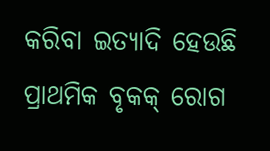କରିବା ଇତ୍ୟାଦି ହେଉଛି ପ୍ରାଥମିକ ବୃକକ୍ ରୋଗ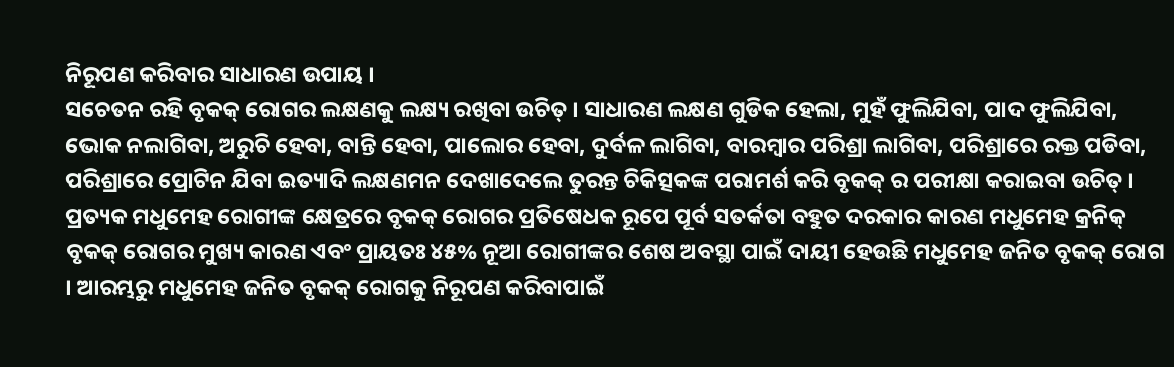ନିରୂପଣ କରିବାର ସାଧାରଣ ଉପାୟ ।
ସଚେତନ ରହି ବୃକକ୍ ରୋଗର ଲକ୍ଷଣକୁ ଲକ୍ଷ୍ୟ ରଖିବା ଉଚିତ୍ । ସାଧାରଣ ଲକ୍ଷଣ ଗୁଡିକ ହେଲା, ମୁହଁ ଫୁଲିଯିବା, ପାଦ ଫୁଲିଯିବା, ଭୋକ ନଲାଗିବା, ଅରୁଚି ହେବା, ବାନ୍ତି ହେବା, ପାଲୋର ହେବା, ଦୁର୍ବଳ ଲାଗିବା, ବାରମ୍ବାର ପରିଶ୍ରା ଲାଗିବା, ପରିଶ୍ରାରେ ରକ୍ତ ପଡିବା, ପରିଶ୍ରାରେ ପ୍ରୋଟିନ ଯିବା ଇତ୍ୟାଦି ଲକ୍ଷଣମନ ଦେଖାଦେଲେ ତୁରନ୍ତ ଚିକିତ୍ସକଙ୍କ ପରାମର୍ଶ କରି ବୃକକ୍ ର ପରୀକ୍ଷା କରାଇବା ଉଚିତ୍ ।
ପ୍ରତ୍ୟକ ମଧୁମେହ ରୋଗୀଙ୍କ କ୍ଷେତ୍ରରେ ବୃକକ୍ ରୋଗର ପ୍ରତିଷେଧକ ରୂପେ ପୂର୍ବ ସତର୍କତା ବହୁତ ଦରକାର କାରଣ ମଧୁମେହ କ୍ରନିକ୍ ବୃକକ୍ ରୋଗର ମୁଖ୍ୟ କାରଣ ଏବଂ ପ୍ରାୟତଃ ୪୫% ନୂଆ ରୋଗୀଙ୍କର ଶେଷ ଅବସ୍ଥା ପାଇଁ ଦାୟୀ ହେଉଛି ମଧୁମେହ ଜନିତ ବୃକକ୍ ରୋଗ । ଆରମ୍ଭରୁ ମଧୁମେହ ଜନିତ ବୃକକ୍ ରୋଗକୁ ନିରୂପଣ କରିବାପାଇଁ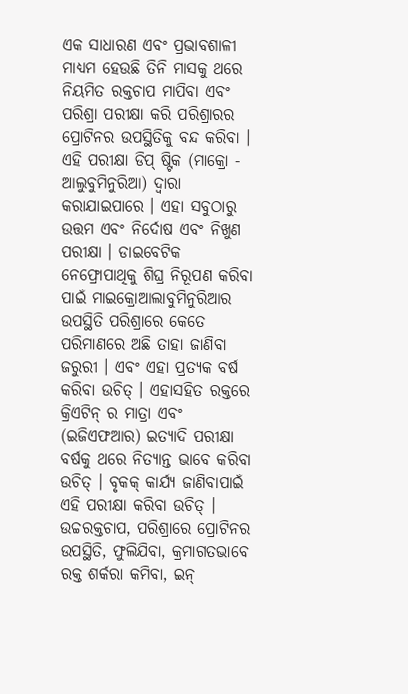ଏକ ସାଧାରଣ ଏବଂ ପ୍ରଭାବଶାଳୀ ମାଧ୍ୟମ ହେଉଛି ତିନି ମାସକୁ ଥରେ ନିୟମିତ ରକ୍ତଚାପ ମାପିବା ଏବଂ ପରିଶ୍ରା ପରୀକ୍ଷା କରି ପରିଶ୍ରାରର ପ୍ରୋଟିନର ଉପସ୍ଥିତିକୁ ବନ୍ଦ କରିବା । ଏହି ପରୀକ୍ଷା ଡିପ୍ ଷ୍ଟିକ (ମାକ୍ରୋ - ଆଲୁବୁମିନୁରିଆ) ଦ୍ଵାରା କରାଯାଇପାରେ । ଏହା ସବୁଠାରୁ ଉତ୍ତମ ଏବଂ ନିର୍ଦୋଷ ଏବଂ ନିଖୁଣ ପରୀକ୍ଷା । ଡାଇବେଟିକ ନେଫ୍ରୋପାଥିକୁ ଶିଘ୍ର ନିରୂପଣ କରିବା ପାଇଁ ମାଇକ୍ରୋଆଲାବୁମିନୁରିଆର ଉପସ୍ଥିତି ପରିଶ୍ରାରେ କେତେ ପରିମାଣରେ ଅଛି ତାହା ଜାଣିବା ଜରୁରୀ । ଏବଂ ଏହା ପ୍ରତ୍ୟକ ବର୍ଷ କରିବା ଉଚିତ୍ । ଏହାସହିତ ରକ୍ତରେ କ୍ରିଏଟିନ୍ ର ମାତ୍ରା ଏବଂ (ଇଜିଏଫଆର) ଇତ୍ୟାଦି ପରୀକ୍ଷା ବର୍ଷକୁ ଥରେ ନିତ୍ୟାନ୍ତ ଭାବେ କରିବା ଉଚିତ୍ । ବୃକକ୍ କାର୍ଯ୍ୟ ଜାଣିବାପାଇଁ ଏହି ପରୀକ୍ଷା କରିବା ଉଚିତ୍ ।
ଉଚ୍ଚରକ୍ତଚାପ, ପରିଶ୍ରାରେ ପ୍ରୋଟିନର ଉପସ୍ଥିତି, ଫୁଲିଯିବା, କ୍ରମାଗତଭାବେ ରକ୍ତ ଶର୍କରା କମିବା, ଇନ୍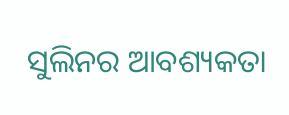ସୁଲିନର ଆବଶ୍ୟକତା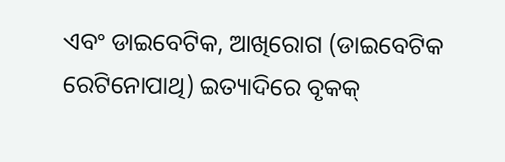ଏବଂ ଡାଇବେଟିକ, ଆଖିରୋଗ (ଡାଇବେଟିକ ରେଟିନୋପାଥି) ଇତ୍ୟାଦିରେ ବୃକକ୍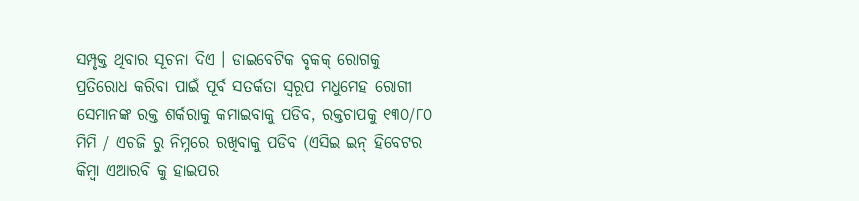ସମ୍ପୃକ୍ତ ଥିବାର ସୂଚନା ଦିଏ । ଡାଇବେଟିକ ବୃକକ୍ ରୋଗକୁ ପ୍ରତିରୋଧ କରିବା ପାଇଁ ପୂର୍ବ ସତର୍କତା ସ୍ୱରୂପ ମଧୁମେହ ରୋଗୀ ସେମାନଙ୍କ ରକ୍ତ ଶର୍କରାକୁ କମାଇବାକୁ ପଡିବ, ରକ୍ତଚାପକୁ ୧୩୦/୮୦ ମିମି / ଏଚଜି ରୁ ନିମ୍ନରେ ରଖିବାକୁ ପଡିବ (ଏସିଇ ଇନ୍ ହିବେଟର କିମ୍ବା ଏଆରବି କୁ ହାଇପର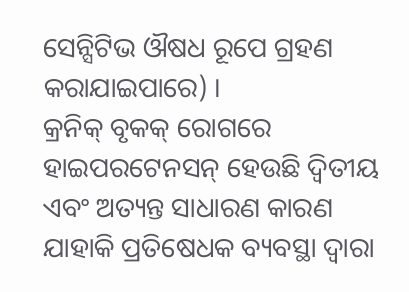ସେନ୍ସିଟିଭ ଔଷଧ ରୂପେ ଗ୍ରହଣ କରାଯାଇପାରେ) ।
କ୍ରନିକ୍ ବୃକକ୍ ରୋଗରେ ହାଇପରଟେନସନ୍ ହେଉଛି ଦ୍ଵିତୀୟ ଏବଂ ଅତ୍ୟନ୍ତ ସାଧାରଣ କାରଣ ଯାହାକି ପ୍ରତିଷେଧକ ବ୍ୟବସ୍ଥା ଦ୍ଵାରା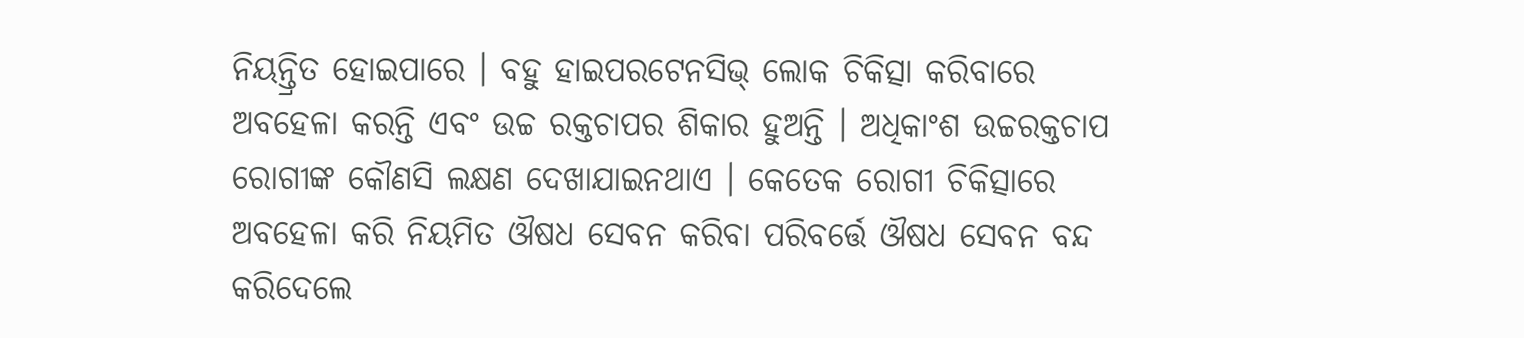ନିୟନ୍ତ୍ରିତ ହୋଇପାରେ । ବହୁ ହାଇପରଟେନସିଭ୍ ଲୋକ ଚିକିତ୍ସା କରିବାରେ ଅବହେଳା କରନ୍ତି ଏବଂ ଉଚ୍ଚ ରକ୍ତଚାପର ଶିକାର ହୁଅନ୍ତି । ଅଧିକାଂଶ ଉଚ୍ଚରକ୍ତଚାପ ରୋଗୀଙ୍କ କୌଣସି ଲକ୍ଷଣ ଦେଖାଯାଇନଥାଏ । କେତେକ ରୋଗୀ ଚିକିତ୍ସାରେ ଅବହେଳା କରି ନିୟମିତ ଔଷଧ ସେବନ କରିବା ପରିବର୍ତ୍ତେ ଔଷଧ ସେବନ ବନ୍ଦ କରିଦେଲେ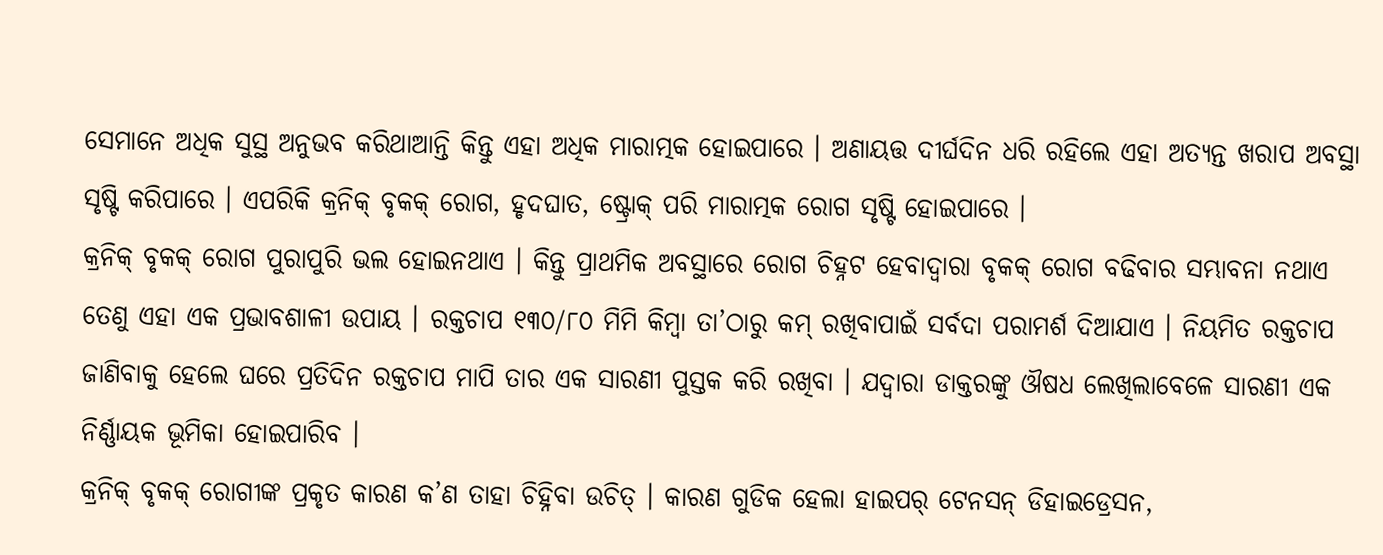ସେମାନେ ଅଧିକ ସୁସ୍ଥ ଅନୁଭବ କରିଥାଆନ୍ତି କିନ୍ତୁ ଏହା ଅଧିକ ମାରାତ୍ମକ ହୋଇପାରେ । ଅଣାୟତ୍ତ ଦୀର୍ଘଦିନ ଧରି ରହିଲେ ଏହା ଅତ୍ୟନ୍ତ ଖରାପ ଅବସ୍ଥା ସୃଷ୍ଟି କରିପାରେ । ଏପରିକି କ୍ରନିକ୍ ବୃକକ୍ ରୋଗ, ହୃଦଘାତ, ଷ୍ଟ୍ରୋକ୍ ପରି ମାରାତ୍ମକ ରୋଗ ସୃଷ୍ଟି ହୋଇପାରେ ।
କ୍ରନିକ୍ ବୃକକ୍ ରୋଗ ପୁରାପୁରି ଭଲ ହୋଇନଥାଏ । କିନ୍ତୁ ପ୍ରାଥମିକ ଅବସ୍ଥାରେ ରୋଗ ଚିହ୍ନଟ ହେବାଦ୍ଵାରା ବୃକକ୍ ରୋଗ ବଢିବାର ସମ୍ଭାବନା ନଥାଏ ତେଣୁ ଏହା ଏକ ପ୍ରଭାବଶାଳୀ ଉପାୟ । ରକ୍ତଚାପ ୧୩୦/୮୦ ମିମି କିମ୍ବା ତା’ଠାରୁ କମ୍ ରଖିବାପାଇଁ ସର୍ବଦା ପରାମର୍ଶ ଦିଆଯାଏ । ନିୟମିତ ରକ୍ତଚାପ ଜାଣିବାକୁ ହେଲେ ଘରେ ପ୍ରତିଦିନ ରକ୍ତଚାପ ମାପି ତାର ଏକ ସାରଣୀ ପୁସ୍ତକ କରି ରଖିବା । ଯଦ୍ୱାରା ଡାକ୍ତରଙ୍କୁ ଔଷଧ ଲେଖିଲାବେଳେ ସାରଣୀ ଏକ ନିର୍ଣ୍ଣାୟକ ଭୂମିକା ହୋଇପାରିବ ।
କ୍ରନିକ୍ ବୃକକ୍ ରୋଗୀଙ୍କ ପ୍ରକୃତ କାରଣ କ’ଣ ତାହା ଚିହ୍ନିବା ଉଚିତ୍ । କାରଣ ଗୁଡିକ ହେଲା ହାଇପର୍ ଟେନସନ୍ ଡିହାଇଡ୍ରେସନ,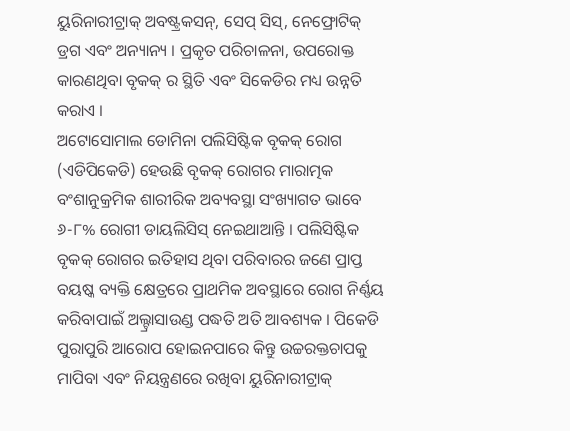ୟୁରିନାରୀଟ୍ରାକ୍ ଅବଷ୍ଟ୍ରକସନ୍, ସେପ୍ ସିସ୍, ନେଫ୍ରୋଟିକ୍ ଡ୍ରଗ ଏବଂ ଅନ୍ୟାନ୍ୟ । ପ୍ରକୃତ ପରିଚାଳନା, ଉପରୋକ୍ତ କାରଣଥିବା ବୃକକ୍ ର ସ୍ଥିତି ଏବଂ ସିକେଡିର ମଧ୍ୟ ଉନ୍ନତି କରାଏ ।
ଅଟୋସୋମାଲ ଡୋମିନା ପଲିସିଷ୍ଟିକ ବୃକକ୍ ରୋଗ (ଏଡିପିକେଡି) ହେଉଛି ବୃକକ୍ ରୋଗର ମାରାତ୍ମକ ବଂଶାନୁକ୍ରମିକ ଶାରୀରିକ ଅବ୍ୟବସ୍ଥା ସଂଖ୍ୟାଗତ ଭାବେ ୬-୮% ରୋଗୀ ଡାୟଲିସିସ୍ ନେଇଥାଆନ୍ତି । ପଲିସିଷ୍ଟିକ ବୃକକ୍ ରୋଗର ଇତିହାସ ଥିବା ପରିବାରର ଜଣେ ପ୍ରାପ୍ତ ବୟଷ୍କ ବ୍ୟକ୍ତି କ୍ଷେତ୍ରରେ ପ୍ରାଥମିକ ଅବସ୍ଥାରେ ରୋଗ ନିର୍ଣ୍ଣୟ କରିବାପାଇଁ ଅଲ୍ଟ୍ରାସାଉଣ୍ଡ ପଦ୍ଧତି ଅତି ଆବଶ୍ୟକ । ପିକେଡି ପୁରାପୁରି ଆରୋପ ହୋଇନପାରେ କିନ୍ତୁ ଉଚ୍ଚରକ୍ତଚାପକୁ ମାପିବା ଏବଂ ନିୟନ୍ତ୍ରଣରେ ରଖିବା ୟୁରିନାରୀଟ୍ରାକ୍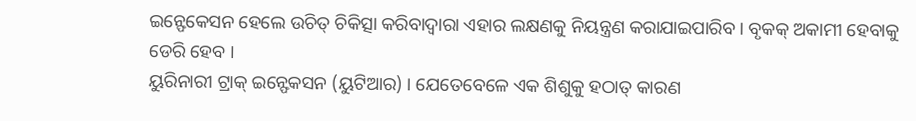ଇନ୍ଫେକେସନ ହେଲେ ଉଚିତ୍ ଚିକିତ୍ସା କରିବାଦ୍ଵାରା ଏହାର ଲକ୍ଷଣକୁ ନିୟନ୍ତ୍ରଣ କରାଯାଇପାରିବ । ବୃକକ୍ ଅକାମୀ ହେବାକୁ ଡେରି ହେବ ।
ୟୁରିନାରୀ ଟ୍ରାକ୍ ଇନ୍ଫେକସନ (ୟୁଟିଆର) । ଯେତେବେଳେ ଏକ ଶିଶୁକୁ ହଠାତ୍ କାରଣ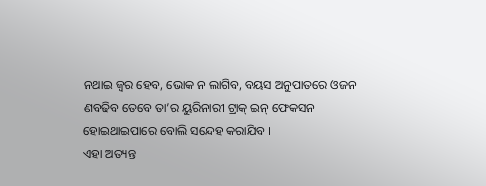ନଥାଇ ଜ୍ଵର ହେବ, ଭୋକ ନ ଲାଗିବ, ବୟସ ଅନୁପାତରେ ଓଜନ ଣବଢିବ ତେବେ ତା’ର ୟୁରିନାରୀ ଟ୍ରାକ୍ ଇନ୍ ଫେକସନ ହୋଇଥାଇପାରେ ବୋଲି ସନ୍ଦେହ କରାଯିବ ।
ଏହା ଅତ୍ୟନ୍ତ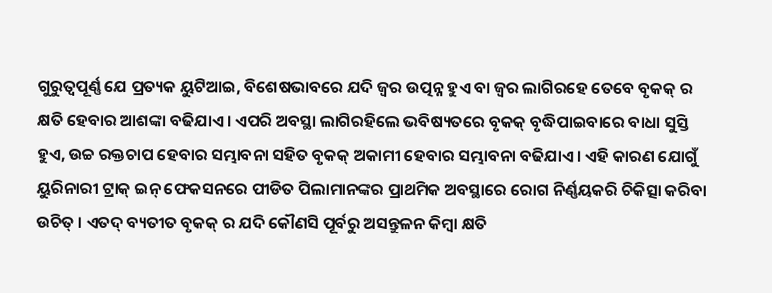ଗୁରୁତ୍ୱପୂର୍ଣ୍ଣ ଯେ ପ୍ରତ୍ୟକ ୟୁଟିଆଇ, ବିଶେଷଭାବରେ ଯଦି ଜ୍ଵର ଉତ୍ପନ୍ନ ହୁଏ ବା ଜ୍ଵର ଲାଗିରହେ ତେବେ ବୃକକ୍ ର କ୍ଷତି ହେବାର ଆଶଙ୍କା ବଢିଯାଏ । ଏପରି ଅବସ୍ଥା ଲାଗିରହିଲେ ଭବିଷ୍ୟତରେ ବୃକକ୍ ବୃଦ୍ଧିପାଇବାରେ ବାଧା ସୁସ୍ତି ହୁଏ, ଉଚ୍ଚ ରକ୍ତଚାପ ହେବାର ସମ୍ଭାବନା ସହିତ ବୃକକ୍ ଅକାମୀ ହେବାର ସମ୍ଭାବନା ବଢିଯାଏ । ଏହି କାରଣ ଯୋଗୁଁ ୟୁରିନାରୀ ଟ୍ରାକ୍ ଇନ୍ ଫେକସନରେ ପୀଡିତ ପିଲାମାନଙ୍କର ପ୍ରାଥମିକ ଅବସ୍ଥାରେ ରୋଗ ନିର୍ଣ୍ଣୟକରି ଚିକିତ୍ସା କରିବା ଉଚିତ୍ । ଏତଦ୍ ବ୍ୟତୀତ ବୃକକ୍ ର ଯଦି କୌଣସି ପୂର୍ବରୁ ଅସନ୍ତୁଳନ କିମ୍ବା କ୍ଷତି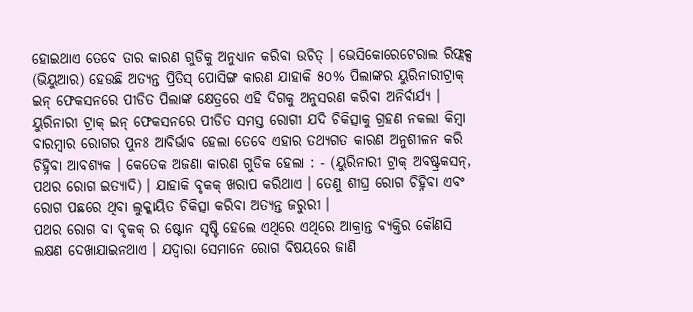ହୋଇଥାଏ ତେବେ ତାର କାରଣ ଗୁଡିକୁ ଅନୁଧ୍ୟାନ କରିବା ଉଚିତ୍ । ଭେସିକୋରେଟେରାଲ ରିଫ୍ଲକ୍ସ (ଭିୟୁଆର) ହେଉଛି ଅତ୍ୟନ୍ତ ପ୍ରିତିସ୍ ପୋସିଙ୍ଗ କାରଣ ଯାହାକି ୫୦% ପିଲାଙ୍କର ୟୁରିନାରୀଟ୍ରାକ୍ ଇନ୍ ଫେକସନରେ ପୀଡିତ ପିଲାଙ୍କ କ୍ଷେତ୍ରରେ ଏହି ଦିଗକୁ ଅନୁସରଣ କରିବା ଅନିର୍ବାର୍ଯ୍ୟ ।
ୟୁରିନାରୀ ଟ୍ରାକ୍ ଇନ୍ ଫେକସନରେ ପୀଡିତ ସମସ୍ତ ରୋଗୀ ଯଦି ଚିକିତ୍ସାକୁ ଗ୍ରହଣ ନକଲା କିମ୍ବା ବାରମ୍ବାର ରୋଗର ପୁନଃ ଆବିର୍ଭାବ ହେଲା ତେବେ ଏହାର ତଥ୍ୟଗତ କାରଣ ଅନୁଶୀଳନ କରି ଚିହ୍ନିବା ଆବଶ୍ୟକ । କେତେକ ଅଜଣା କାରଣ ଗୁଡିକ ହେଲା : - (ୟୁରିନାରୀ ଟ୍ରାକ୍ ଅବଷ୍ଟ୍ରକସନ୍, ପଥର ରୋଗ ଇତ୍ୟାଦି) । ଯାହାକି ବୃକକ୍ ଖରାପ କରିଥାଏ । ତେଣୁ ଶୀଘ୍ର ରୋଗ ଚିହ୍ନିବା ଏବଂ ରୋଗ ପଛରେ ଥିବା ଲୁକ୍କାୟିତ ଚିକିତ୍ସା କରିବା ଅତ୍ୟନ୍ତ ଜରୁରୀ ।
ପଥର ରୋଗ ବା ବୃକକ୍ ର ଷ୍ଟୋନ ସୃଷ୍ଟି ହେଲେ ଏଥିରେ ଏଥିରେ ଆକ୍ରାନ୍ତ ବ୍ଯକ୍ତିର କୌଣସି ଲକ୍ଷଣ ଦେଖାଯାଇନଥାଏ । ଯଦ୍ୱାରା ସେମାନେ ରୋଗ ବିଷୟରେ ଜାଣି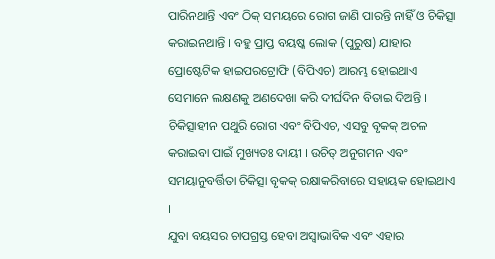ପାରିନଥାନ୍ତି ଏବଂ ଠିକ୍ ସମୟରେ ରୋଗ ଜାଣି ପାରନ୍ତି ନାହିଁ ଓ ଚିକିତ୍ସା କରାଇନଥାନ୍ତି । ବହୁ ପ୍ରାପ୍ତ ବୟଷ୍କ ଲୋକ (ପୁରୁଷ) ଯାହାର ପ୍ରୋଷ୍ଟେଟିକ ହାଇପରଟ୍ରୋଫି (ବିପିଏଚ) ଆରମ୍ଭ ହୋଇଥାଏ ସେମାନେ ଲକ୍ଷଣକୁ ଅଣଦେଖା କରି ଦୀର୍ଘଦିନ ବିତାଇ ଦିଅନ୍ତି । ଚିକିତ୍ସାହୀନ ପଥୁରି ରୋଗ ଏବଂ ବିପିଏଚ, ଏସବୁ ବୃକକ୍ ଅଚଳ କରାଇବା ପାଇଁ ମୁଖ୍ୟତଃ ଦାୟୀ । ଉଚିତ୍ ଅନୁଗମନ ଏବଂ ସମୟାନୁବର୍ତ୍ତିତା ଚିକିତ୍ସା ବୃକକ୍ ରକ୍ଷାକରିବାରେ ସହାୟକ ହୋଇଥାଏ ।
ଯୁବା ବୟସର ଚାପଗ୍ରସ୍ତ ହେବା ଅସ୍ଵାଭାବିକ ଏବଂ ଏହାର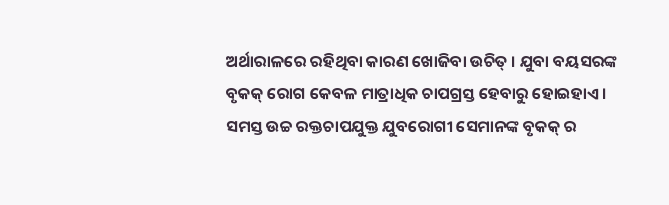ଅର୍ଥାରାଳରେ ରହିଥିବା କାରଣ ଖୋଜିବା ଉଚିତ୍ । ଯୁବା ବୟସରଙ୍କ ବୃକକ୍ ରୋଗ କେବଳ ମାତ୍ରାଧିକ ଚାପଗ୍ରସ୍ତ ହେବାରୁ ହୋଇହାଏ । ସମସ୍ତ ଉଚ୍ଚ ରକ୍ତଚାପଯୁକ୍ତ ଯୁବରୋଗୀ ସେମାନଙ୍କ ବୃକକ୍ ର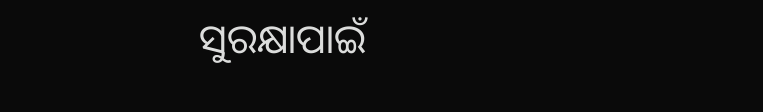ସୁରକ୍ଷାପାଇଁ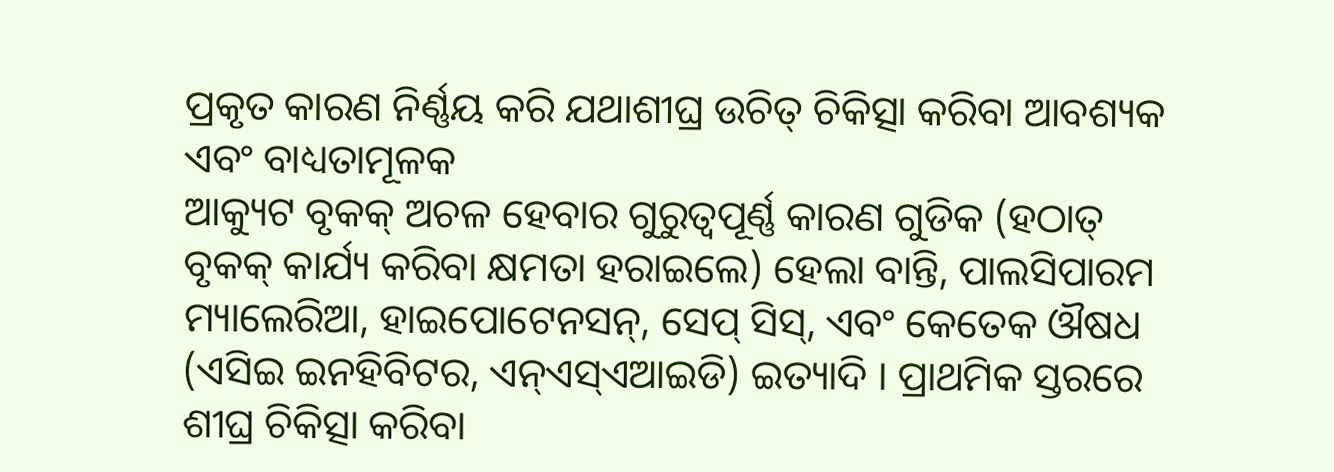ପ୍ରକୃତ କାରଣ ନିର୍ଣ୍ଣୟ କରି ଯଥାଶୀଘ୍ର ଉଚିତ୍ ଚିକିତ୍ସା କରିବା ଆବଶ୍ୟକ ଏବଂ ବାଧ୍ୟତାମୂଳକ
ଆକ୍ୟୁଟ ବୃକକ୍ ଅଚଳ ହେବାର ଗୁରୁତ୍ୱପୂର୍ଣ୍ଣ କାରଣ ଗୁଡିକ (ହଠାତ୍ ବୃକକ୍ କାର୍ଯ୍ୟ କରିବା କ୍ଷମତା ହରାଇଲେ) ହେଲା ବାନ୍ତି, ପାଲସିପାରମ ମ୍ୟାଲେରିଆ, ହାଇପୋଟେନସନ୍, ସେପ୍ ସିସ୍, ଏବଂ କେତେକ ଔଷଧ (ଏସିଇ ଇନହିବିଟର, ଏନ୍ଏସ୍ଏଆଇଡି) ଇତ୍ୟାଦି । ପ୍ରାଥମିକ ସ୍ତରରେ ଶୀଘ୍ର ଚିକିତ୍ସା କରିବା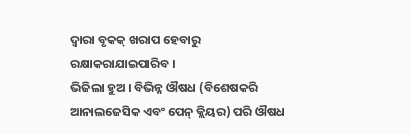ଦ୍ଵାରା ବୃକକ୍ ଖରାପ ହେବାରୁ ରକ୍ଷାକରାଯାଇପାରିବ ।
ଭିଜିଲା ହୁଅ । ବିଭିନ୍ନ ଔଷଧ (ବିଶେଷକରି ଆନାଲଜେସିକ ଏବଂ ପେନ୍ କ୍ଲିୟର) ପରି ଔଷଧ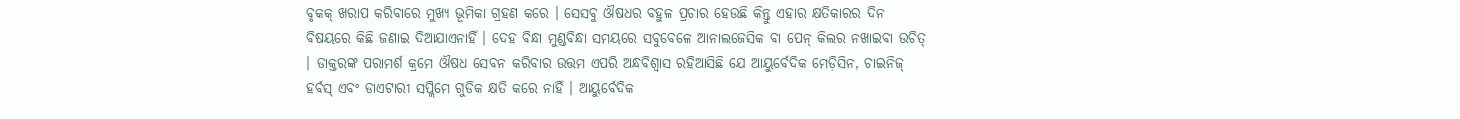ବୃକକ୍ ଖରାପ କରିବାରେ ମୁଖ୍ୟ ଭୂମିକା ଗ୍ରହଣ କରେ । ସେସବୁ ଔଷଧର ବହୁଳ ପ୍ରଚାର ହେଉଛି କିନ୍ତୁ ଏହାର କ୍ଷତିକାରର ଦିନ ବିଷୟରେ କିଛି ଜଣାଇ ଦିଆଯାଏନାହିଁ । ଦେହ ବିନ୍ଧା ମୁଣ୍ଡବିନ୍ଧା ସମୟରେ ସବୁବେଳେ ଆନାଲଜେସିକ ବା ପେନ୍ କିଲର ନଖାଇବା ଉଚିତ୍ । ଡାକ୍ତରଙ୍କ ପରାମର୍ଶ କ୍ରମେ ଔଷଧ ସେବନ କରିବାର ଉତ୍ତମ ଏପରି ଅନ୍ଧବିଶ୍ଵାସ ରହିଆସିଛି ଯେ ଆୟୁର୍ବେଦିକ ମେଡ଼ିସିନ, ଚାଇନିଜ୍ ହର୍ବସ୍ ଏବଂ ଡାଏଟାରୀ ସପ୍ଲିମେ ଗୁଡିକ କ୍ଷତି କରେ ନାହିଁ । ଆୟୁର୍ବେଦିକ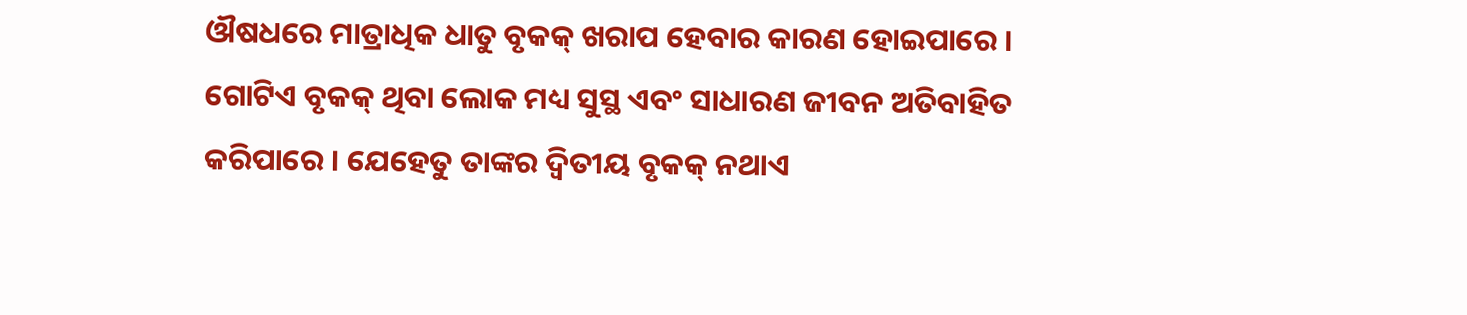ଔଷଧରେ ମାତ୍ରାଧିକ ଧାତୁ ବୃକକ୍ ଖରାପ ହେବାର କାରଣ ହୋଇପାରେ ।
ଗୋଟିଏ ବୃକକ୍ ଥିବା ଲୋକ ମଧ୍ୟ ସୁସ୍ଥ ଏବଂ ସାଧାରଣ ଜୀବନ ଅତିବାହିତ କରିପାରେ । ଯେହେତୁ ତାଙ୍କର ଦ୍ଵିତୀୟ ବୃକକ୍ ନଥାଏ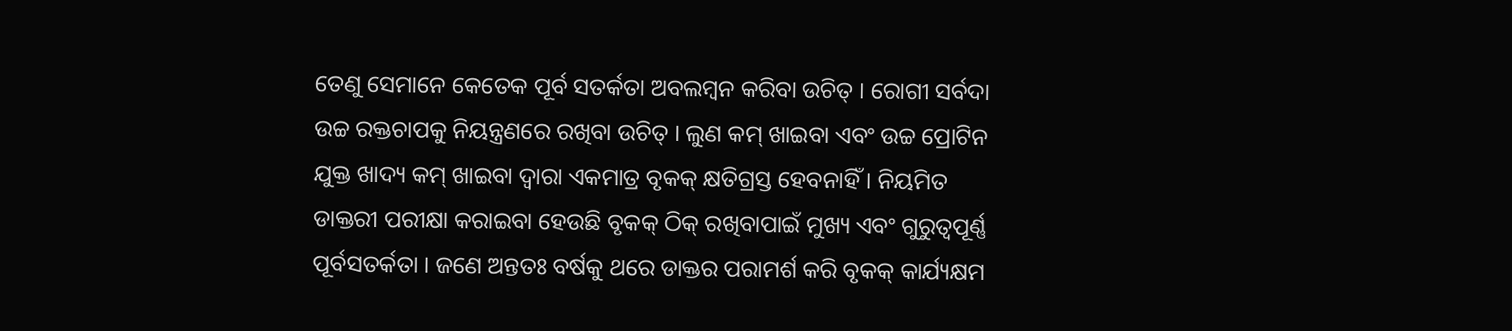ତେଣୁ ସେମାନେ କେତେକ ପୂର୍ବ ସତର୍କତା ଅବଲମ୍ବନ କରିବା ଉଚିତ୍ । ରୋଗୀ ସର୍ବଦା ଉଚ୍ଚ ରକ୍ତଚାପକୁ ନିୟନ୍ତ୍ରଣରେ ରଖିବା ଉଚିତ୍ । ଲୁଣ କମ୍ ଖାଇବା ଏବଂ ଉଚ୍ଚ ପ୍ରୋଟିନ ଯୁକ୍ତ ଖାଦ୍ୟ କମ୍ ଖାଇବା ଦ୍ଵାରା ଏକମାତ୍ର ବୃକକ୍ କ୍ଷତିଗ୍ରସ୍ତ ହେବନାହିଁ । ନିୟମିତ ଡାକ୍ତରୀ ପରୀକ୍ଷା କରାଇବା ହେଉଛି ବୃକକ୍ ଠିକ୍ ରଖିବାପାଇଁ ମୁଖ୍ୟ ଏବଂ ଗୁରୁତ୍ୱପୂର୍ଣ୍ଣ ପୂର୍ବସତର୍କତା । ଜଣେ ଅନ୍ତତଃ ବର୍ଷକୁ ଥରେ ଡାକ୍ତର ପରାମର୍ଶ କରି ବୃକକ୍ କାର୍ଯ୍ୟକ୍ଷମ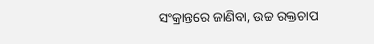ସଂକ୍ରାନ୍ତରେ ଜାଣିବା, ଉଚ୍ଚ ରକ୍ତଚାପ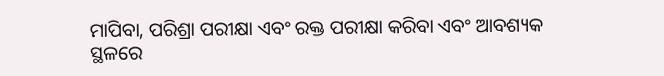ମାପିବା, ପରିଶ୍ରା ପରୀକ୍ଷା ଏବଂ ରକ୍ତ ପରୀକ୍ଷା କରିବା ଏବଂ ଆବଶ୍ୟକ ସ୍ଥଳରେ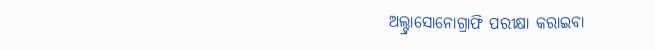ଅଲ୍ଟ୍ରାସୋନୋଗ୍ରାଫି ପରୀକ୍ଷା କରାଇବା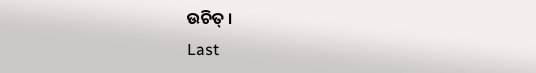ଉଚିତ୍ ।
Last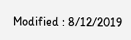Modified : 8/12/2019